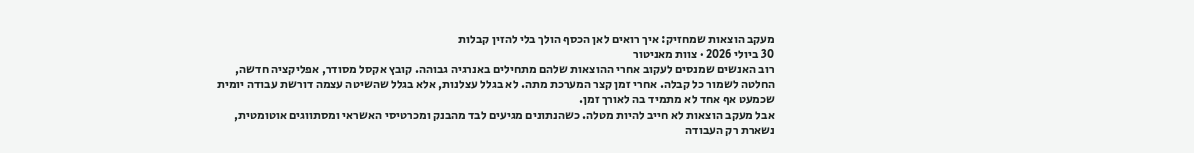מעקב הוצאות שמחזיק: איך רואים לאן הכסף הולך בלי להזין קבלות
30 ביולי 2026 · צוות מאניטור
רוב האנשים שמנסים לעקוב אחרי ההוצאות שלהם מתחילים באנרגיה גבוהה. קובץ אקסל מסודר, אפליקציה חדשה, החלטה לשמור כל קבלה. אחרי זמן קצר המערכת מתה. לא בגלל עצלנות, אלא בגלל שהשיטה עצמה דורשת עבודה יומית שכמעט אף אחד לא מתמיד בה לאורך זמן.
אבל מעקב הוצאות לא חייב להיות מטלה. כשהנתונים מגיעים לבד מהבנק ומכרטיסי האשראי ומסתווגים אוטומטית, נשארת רק העבודה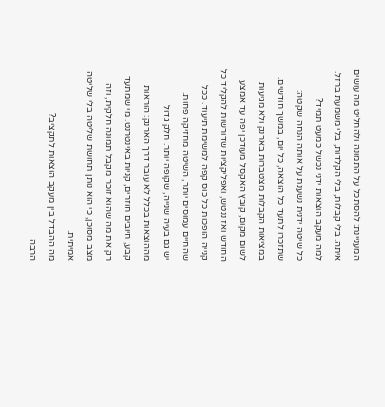המעניינת: להסתכל על התמונה ולהחליט מה עושים איתה. בלי קבלות, בלי הקלדות, בלי משמעת ברזל.
למה מעקב הוצאות ידני נכשל כמעט תמיד?
כל שיטה ידנית נשענת על אותה הנחה שקטה: שתזכרו לתעד כל הוצאה, כל יום, במשך חודשים. במציאות הקבלות מצטברות בארנק ולא מגיעות לשום מקום, קובץ האקסל מעודכן יפה עד אמצע החודש ואז ננטש, ואפליקציות שדורשות להקליד כל קנייה הופכות כל כוס קפה למשימת תיעוד. ככל שהחיים עמוסים יותר, השיטה מחזיקה פחות.
יש גם בעיה שנייה, שקופה יותר. חלק גדול מההוצאות בכלל לא עובר דרך הארנק: הוראות קבע, חיובים חוזרים, קניות באינטרנט. מי שמתעד רק את מה שהוא זוכר מקבל תמונה חלקית, וזה מצב מסוכן, כי הוא נותן תחושת שליטה בלי שליטה אמיתית.
מה ההבדל בין מעקב הוצאות לתקציב?
הרבה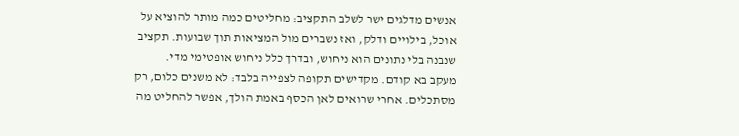אנשים מדלגים ישר לשלב התקציב: מחליטים כמה מותר להוציא על אוכל, בילויים ודלק, ואז נשברים מול המציאות תוך שבועות. תקציב שנבנה בלי נתונים הוא ניחוש, ובדרך כלל ניחוש אופטימי מדי.
מעקב בא קודם. מקדישים תקופה לצפייה בלבד: לא משנים כלום, רק מסתכלים. אחרי שרואים לאן הכסף באמת הולך, אפשר להחליט מה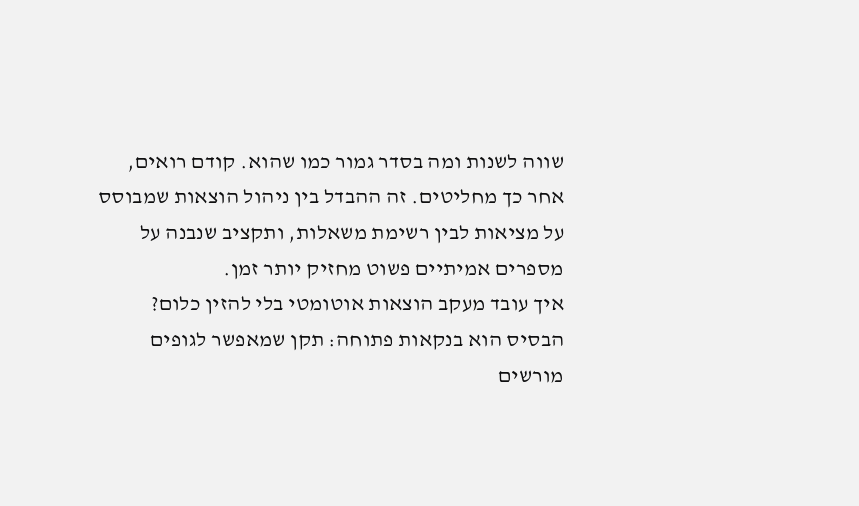שווה לשנות ומה בסדר גמור כמו שהוא. קודם רואים, אחר כך מחליטים. זה ההבדל בין ניהול הוצאות שמבוסס על מציאות לבין רשימת משאלות, ותקציב שנבנה על מספרים אמיתיים פשוט מחזיק יותר זמן.
איך עובד מעקב הוצאות אוטומטי בלי להזין כלום?
הבסיס הוא בנקאות פתוחה: תקן שמאפשר לגופים מורשים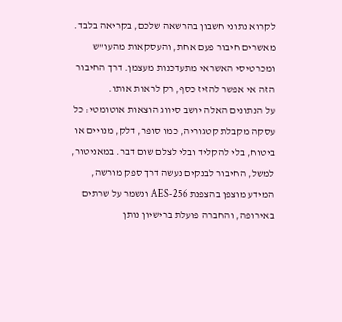לקרוא נתוני חשבון בהרשאה שלכם, בקריאה בלבד. מאשרים חיבור פעם אחת, והעסקאות מהעו"ש ומכרטיסי האשראי מתעדכנות מעצמן. דרך החיבור הזה אי אפשר להזיז כסף, רק לראות אותו.
על הנתונים האלה יושב סיווג הוצאות אוטומטי: כל עסקה מקבלת קטגוריה, כמו סופר, דלק, מנויים או ביטוח, בלי להקליד ובלי לצלם שום דבר. במאניטור, למשל, החיבור לבנקים נעשה דרך ספק מורשה, המידע מוצפן בהצפנת AES-256 ונשמר על שרתים באירופה, והחברה פועלת ברישיון נותן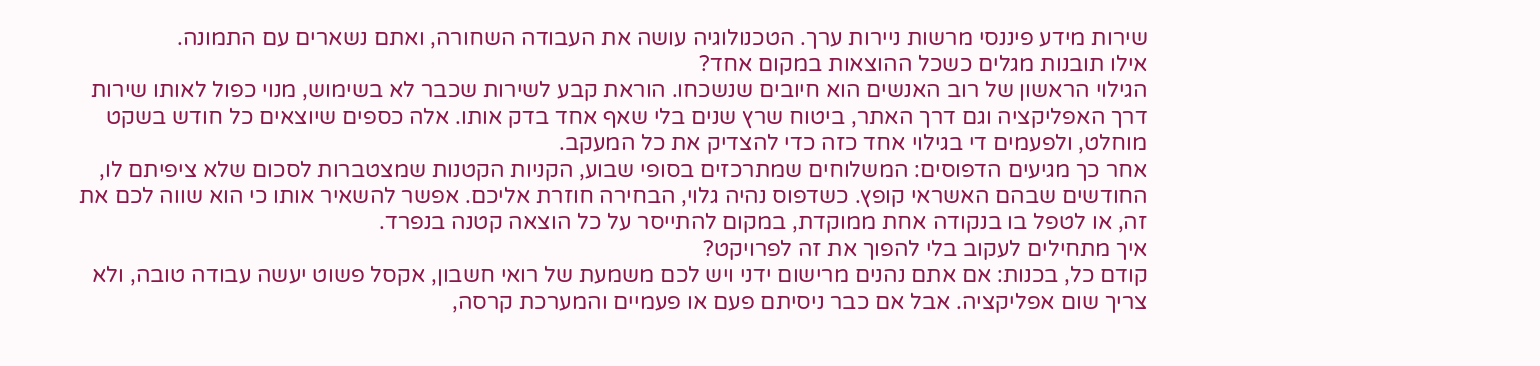שירות מידע פיננסי מרשות ניירות ערך. הטכנולוגיה עושה את העבודה השחורה, ואתם נשארים עם התמונה.
אילו תובנות מגלים כשכל ההוצאות במקום אחד?
הגילוי הראשון של רוב האנשים הוא חיובים שנשכחו. הוראת קבע לשירות שכבר לא בשימוש, מנוי כפול לאותו שירות דרך האפליקציה וגם דרך האתר, ביטוח שרץ שנים בלי שאף אחד בדק אותו. אלה כספים שיוצאים כל חודש בשקט מוחלט, ולפעמים די בגילוי אחד כזה כדי להצדיק את כל המעקב.
אחר כך מגיעים הדפוסים: המשלוחים שמתרכזים בסופי שבוע, הקניות הקטנות שמצטברות לסכום שלא ציפיתם לו, החודשים שבהם האשראי קופץ. כשדפוס נהיה גלוי, הבחירה חוזרת אליכם. אפשר להשאיר אותו כי הוא שווה לכם את זה, או לטפל בו בנקודה אחת ממוקדת, במקום להתייסר על כל הוצאה קטנה בנפרד.
איך מתחילים לעקוב בלי להפוך את זה לפרויקט?
קודם כל, בכנות: אם אתם נהנים מרישום ידני ויש לכם משמעת של רואי חשבון, אקסל פשוט יעשה עבודה טובה, ולא צריך שום אפליקציה. אבל אם כבר ניסיתם פעם או פעמיים והמערכת קרסה,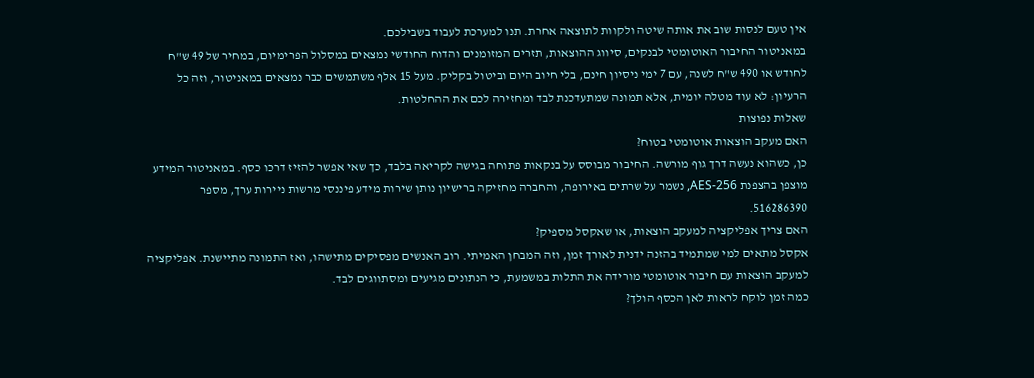אין טעם לנסות שוב את אותה שיטה ולקוות לתוצאה אחרת. תנו למערכת לעבוד בשבילכם.
במאניטור החיבור האוטומטי לבנקים, סיווג ההוצאות, תזרים המזומנים והדוח החודשי נמצאים במסלול הפרימיום, במחיר של 49 ש"ח לחודש או 490 ש"ח לשנה, עם 7 ימי ניסיון חינם, בלי חיוב היום וביטול בקליק. מעל 15 אלף משתמשים כבר נמצאים במאניטור, וזה כל הרעיון: לא עוד מטלה יומית, אלא תמונה שמתעדכנת לבד ומחזירה לכם את ההחלטות.
שאלות נפוצות
האם מעקב הוצאות אוטומטי בטוח?
כן, כשהוא נעשה דרך גוף מורשה. החיבור מבוסס על בנקאות פתוחה בגישה לקריאה בלבד, כך שאי אפשר להזיז דרכו כסף. במאניטור המידע מוצפן בהצפנת AES-256, נשמר על שרתים באירופה, והחברה מחזיקה ברישיון נותן שירות מידע פיננסי מרשות ניירות ערך, מספר 516286390.
האם צריך אפליקציה למעקב הוצאות, או שאקסל מספיק?
אקסל מתאים למי שמתמיד בהזנה ידנית לאורך זמן, וזה המבחן האמיתי. רוב האנשים מפסיקים מתישהו, ואז התמונה מתיישנת. אפליקציה למעקב הוצאות עם חיבור אוטומטי מורידה את התלות במשמעת, כי הנתונים מגיעים ומסתווגים לבד.
כמה זמן לוקח לראות לאן הכסף הולך?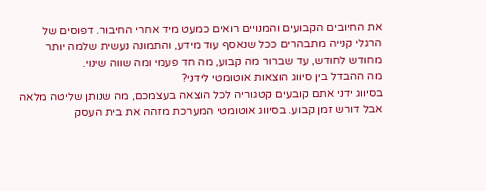את החיובים הקבועים והמנויים רואים כמעט מיד אחרי החיבור. דפוסים של הרגלי קנייה מתבהרים ככל שנאסף עוד מידע, והתמונה נעשית שלמה יותר מחודש לחודש, עד שברור מה קבוע, מה חד פעמי ומה שווה שינוי.
מה ההבדל בין סיווג הוצאות אוטומטי לידני?
בסיווג ידני אתם קובעים קטגוריה לכל הוצאה בעצמכם, מה שנותן שליטה מלאה אבל דורש זמן קבוע. בסיווג אוטומטי המערכת מזהה את בית העסק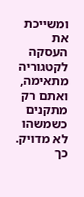ומשייכת את העסקה לקטגוריה מתאימה, ואתם רק מתקנים כשמשהו לא מדויק. כך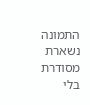התמונה נשארת מסודרת בלי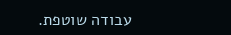עבודה שוטפת.